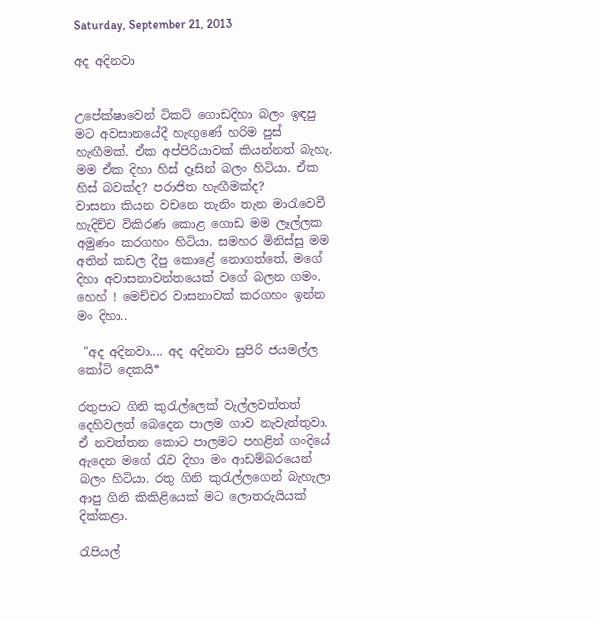Saturday, September 21, 2013

අද අදිනවා


උපේක්ෂාවෙන් ටිකට් ගොඩදිහා බලං ඉඳපු මට අවසානයේදී හැඟුණේ හරිම පුස් හැඟීමක්. ඒක අප්පිරියාවක් කියන්නත් බැහැ. මම ඒක දිහා හිස් දෑසින් බලං හිටියා. ඒක හිස් බවක්ද? පරාජිත හැඟීමක්ද?
වාසනා කියන වචනෙ තැනිං තැන මාරැවෙවී හැදිච්ච විකිරණ කොළ ගොඩ මම ලෑල්ලක අමුණං කරගහං හිටියා. සමහර මිනිස්සු මම අතින් කඩල දීපු කොළේ නොගත්තේ, මගේ දිහා අවාසනාවන්තයෙක් වගේ බලන ගමං. හෙහ් ! මෙච්චර වාසනාවක් කරගහං ඉන්න මං දිහා..

 "අද අදිනවා.... අද අදිනවා සුපිරි ජයමල්ල කෝටි දෙකයි*

රතුපාට ගිනි කුරැල්ලෙක් වැල්ලවත්තත් දෙහිවලත් බෙදෙන පාලම ගාව නැවැත්තුවා. ඒ නවත්තන කොට පාලමට පහළින් ගංදියේ ඇදෙන මගේ රැව දිහා මං ආඩම්බරයෙන් බලං හිටියා. රතු ගිනි කුරැල්ලගෙන් බැහැලා ආපු ගිනි කිකිළියෙක් මට ලොතරුයියක් දික්කළා.

රැපියල්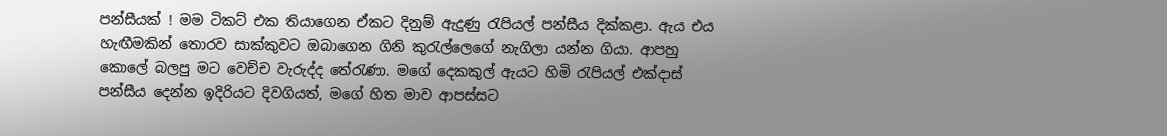පන්සීයක් ! මම ටිකට් එක තියාගෙන ඒකට දිනුම් ඇදුණු රැපියල් පන්සීය දික්කළා. ඇය එය හැඟීමකින් තොරව සාක්කුවට ඔබාගෙන ගිනි කුරැල්ලෙගේ නැගිලා යන්න ගියා. ආපහු කොලේ බලපු මට වෙච්ච වැරුද්ද තේරැණා. මගේ දෙකකුල් ඇයට හිමි රැපියල් එක්දාස් පන්සීය දෙන්න ඉදිරියට දිවගියත්, මගේ හිත මාව ආපස්සට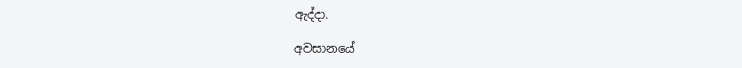ඇද්දා.

අවසානයේ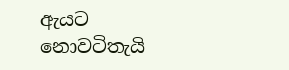ඇයට නොවටිතැයි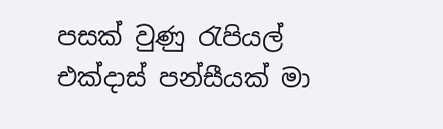පසක් වුණු රැපියල් එක්දාස් පන්සීයක් මා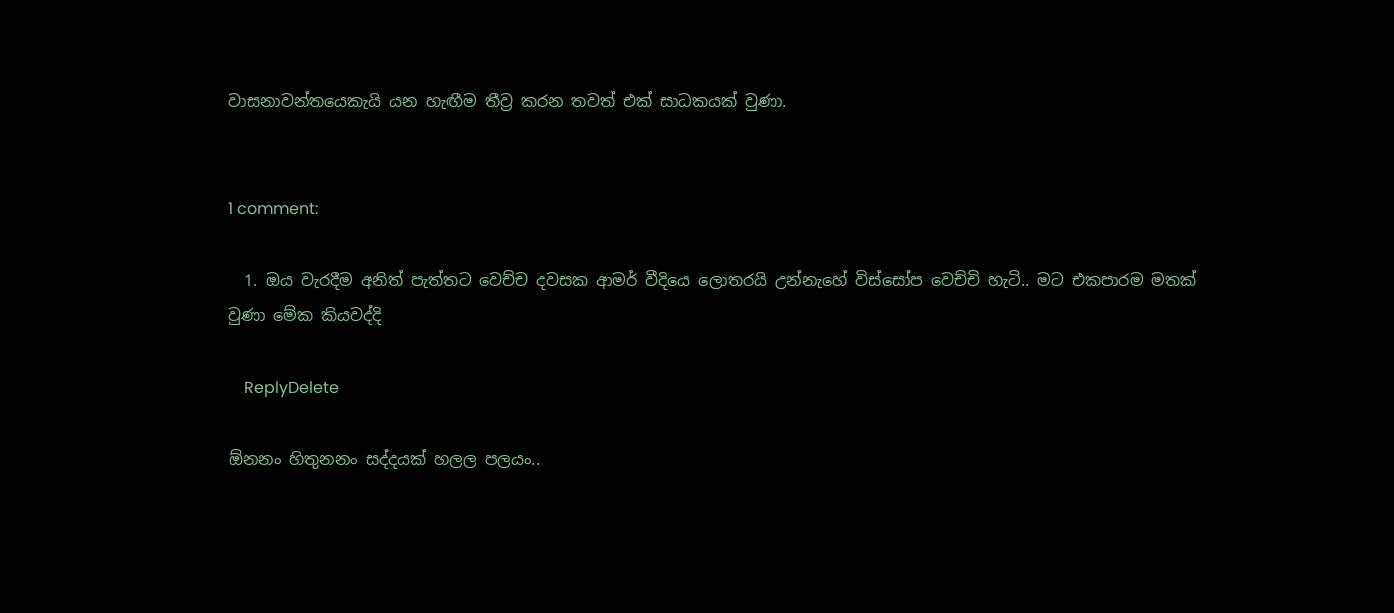වාසනාවන්තයෙකැයි යන හැඟීම තීව්‍ර කරන තවත් එක් සාධකයක් වුණා.


1 comment:

  1. ඔය වැරදීම අනිත් පැත්තට වෙච්ච දවසක ආමර් වීදියෙ ලොතරයි උන්නැහේ විස්සෝප වෙච්චි හැටි.. මට එකපාරම මතක් වුණා මේක කියවද්දි

    ReplyDelete

ඕනනං හිතුනනං සද්දයක් හලල පලයං..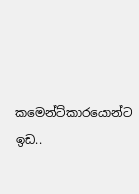කමෙන්ට්කාරයොන්ට ඉඩ..